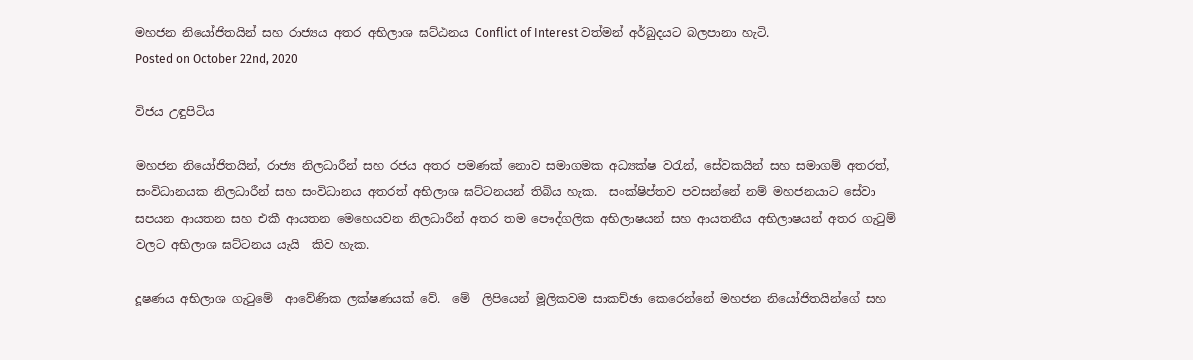මහජන නියෝජිතයින් සහ රාජ්‍යය අතර අභිලාශ ඝට්ඨනය Conflict of Interest වත්මන් අර්බුදයට බලපානා හැටි.
Posted on October 22nd, 2020

විජය උඳුපිටිය

මහජන නියෝජිතයින්, රාජ්‍ය නිලධාරීන් සහ රජය අතර පමණක් නොව සමාගමක අධ්‍යක්ෂ වරැන්, සේවකයින් සහ සමාගම් අතරත්, සංවිධානයක නිලධාරීන් සහ සංවිධානය අතරත් අභිලාශ ඝට්ටනයන් තිබිය හැක.  සංක්ෂිප්තව පවසන්නේ නම් මහජනයාට සේවා සපයන ආයතන සහ එකී ආයතන මෙහෙයවන නිලධාරීන් අතර තම පෞද්ගලික අභිලාෂයන් සහ ආයතනීය අභිලාෂයන් අතර ගැටුම් වලට අභිලාශ ඝට්ටනය යැයි  කිව හැක.

දූෂණය අභිලාශ ගැටුමේ  ආවේණික ලක්ෂණයක් වේ.  මේ  ලිපියෙන් මූලිකවම සාකච්ඡා කෙරෙන්නේ මහජන නියෝජිතයින්ගේ සහ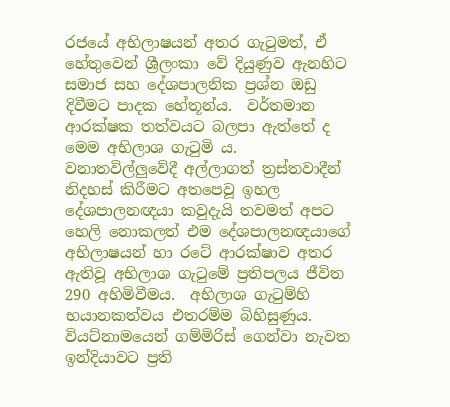රජයේ අභිලාෂයන් අතර ගැටුමත්, ඒ හේතුවෙන් ශ්‍රීලංකා වේ දියුණුව ඇනහිට සමාජ සහ දේශපාලනික ප්‍රශ්න ඔඩු දිවීමට පාදක හේතූන්ය.  වර්තමාන ආරක්ෂක තත්වයට බලපා ඇත්තේ ද මෙම අභිලාශ ගැටුමි ය.  වනාතවිල්ලුවේදී අල්ලාගත් ත්‍රස්තවාදීන් නිදහස් කිරීමට අතපෙවූ ඉහල දේශපාලනඥයා කවුදැයි තවමත් අපට හෙලි නොකලත් එම දේශපාලනඥයාගේ අභිලාෂයන් හා රටේ ආරක්ෂාව අතර ඇතිවූ අභිලාශ ගැටුමේ ප්‍රතිපලය ජීවිත 290 අහිමිවීමය.  අභිලාශ ගැටුම්හි භයානකත්වය එතරම්ම බිහිසුණුය.  වියට්නාමයෙන් ගම්මිරිස් ගෙන්වා නැවත ඉන්දියාවට ප්‍රති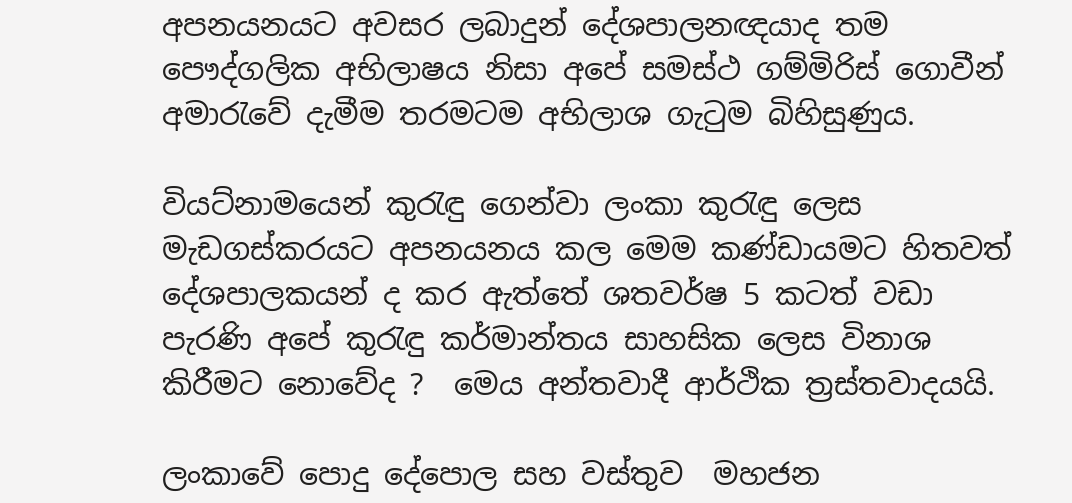අපනයනයට අවසර ලබාදුන් දේශපාලනඥයාද තම පෞද්ගලික අභිලාෂය නිසා අපේ සමස්ථ ගම්මිරිස් ගොවීන් අමාරැවේ දැමීම තරමටම අභිලාශ ගැටුම බිහිසුණුය.

වියට්නාමයෙන් කුරැඳු ගෙන්වා ලංකා කුරැඳු ලෙස මැඩගස්කරයට අපනයනය කල මෙම කණ්ඩායමට හිතවත් දේශපාලකයන් ද කර ඇත්තේ ශතවර්ෂ 5 කටත් වඩා පැරණි අපේ කුරැඳු කර්මාන්තය සාහසික ලෙස විනාශ කිරීමට නොවේද ?  මෙය අන්තවාදී ආර්ථික ත්‍රස්තවාදයයි.

ලංකාවේ පොදු දේපොල සහ වස්තුව  මහජන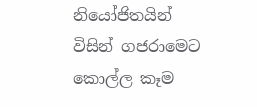නියෝජිතයින් විසින් ගජරාමෙට කොල්ල කෑම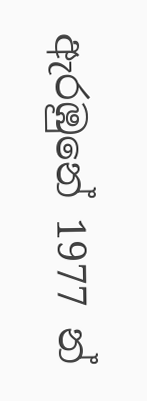ඇරඹුනේ 1977 න්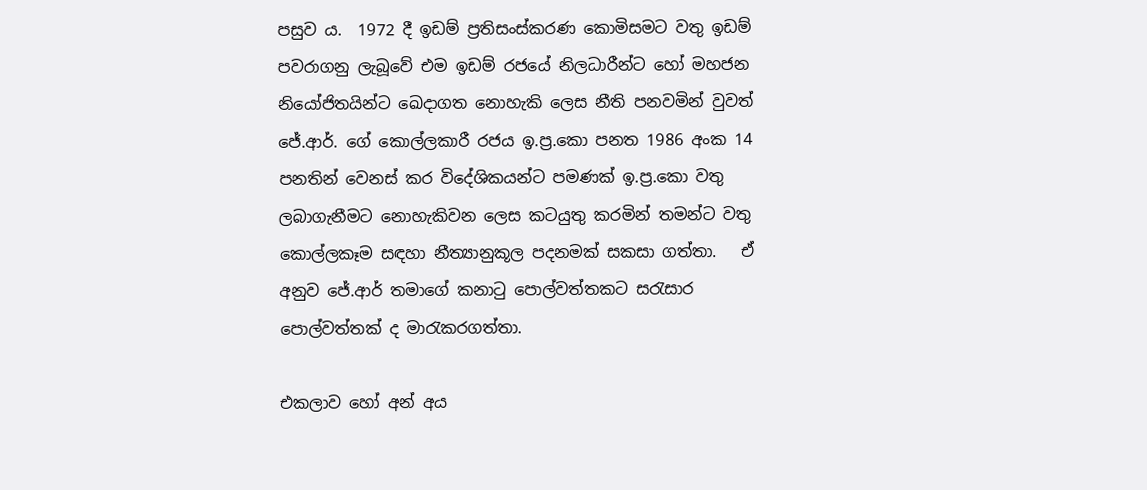පසුව ය.  1972 දී ඉඩම් ප්‍රතිසංස්කරණ කොමිසමට වතු ඉඩම් පවරාගනු ලැබූවේ එම ඉඩම් රජයේ නිලධාරීන්ට හෝ මහජන නියෝජිතයින්ට ඛෙදාගත නොහැකි ලෙස නීති පනවමින් වුවත් ජේ.ආර්. ගේ කොල්ලකාරී රජය ඉ.ප්‍ර.කො පනත 1986 අංක 14 පනතින් වෙනස් කර විදේශිකයන්ට පමණක් ඉ.ප්‍ර.කො වතු ලබාගැනීමට නොහැකිවන ලෙස කටයුතු කරමින් තමන්ට වතු කොල්ලකෑම සඳහා නීත්‍යානුකූල පදනමක් සකසා ගත්තා.   ඒ අනුව ජේ.ආර් තමාගේ කනාටු පොල්වත්තකට සරැසාර පොල්වත්තක් ද මාරැකරගත්තා.

එකලාව හෝ අන් අය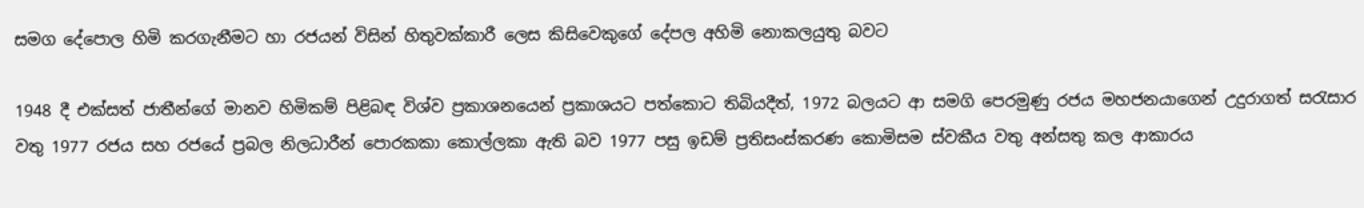සමග දේපොල හිමි කරගැනීමට හා රජයන් විසින් හිතුවක්කාරී ලෙස කිසිවෙකුගේ දේපල අහිමි නොකලයුතු බවට

1948 දී එක්සත් ජාතීන්ගේ මානව හිමිකම් පිළිබඳ විශ්ව ප්‍රකාශනයෙන් ප්‍රකාශයට පත්කොට තිබියදීත්, 1972 බලයට ආ සමගි පෙරමුණු රජය මහජනයාගෙන් උදුරාගත් සරැසාර වතු 1977 රජය සහ රජයේ ප්‍රබල නිලධාරීන් පොරකකා කොල්ලකා ඇති බව 1977 පසු ඉඩම් ප්‍රතිසංස්කරණ කොමිසම ස්වකීය වතු අන්සතු කල ආකාරය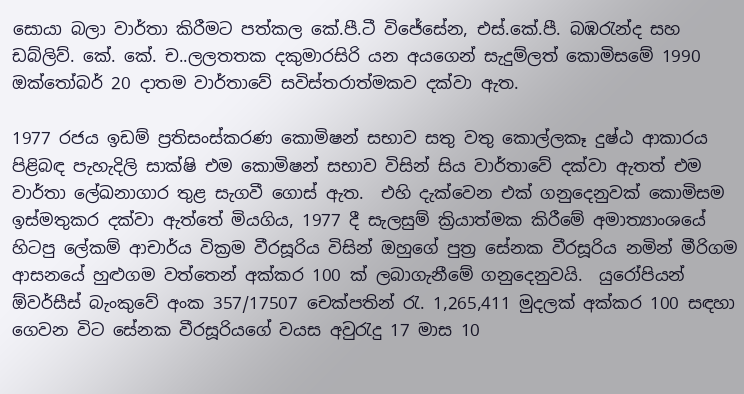සොයා බලා වාර්තා කිරීමට පත්කල කේ.පී.ටී විජේසේන, එස්.කේ.පී. බඹරැන්ද සහ ඩබ්ලිව්. කේ. කේ. ච..ලලතතක දකුමාරසිරි යන අයගෙන් සැදුම්ලත් කොමිසමේ 1990 ඔක්තෝබර් 20 දාතම වාර්තාවේ සවිස්තරාත්මකව දක්වා ඇත.

1977 රජය ඉඩම් ප්‍රතිසංස්කරණ කොමිෂන් සභාව සතු වතු කොල්ලකෑ දුෂ්ඨ ආකාරය පිළිබඳ පැහැදිලි සාක්ෂි එම කොමිෂන් සභාව විසින් සිය වාර්තාවේ දක්වා ඇතත් එම වාර්තා ලේඛනාගාර තුළ සැගවී ගොස් ඇත.  එහි දැක්වෙන එක් ගනුදෙනුවක් කොමිසම ඉස්මතුකර දක්වා ඇත්තේ මියගිය, 1977 දී සැලසුම් ක්‍රියාත්මක කිරීමේ අමාත්‍යාංශයේ හිටපු ලේකම් ආචාර්ය වික්‍රම වීරසූරිය විසින් ඔහුගේ පුත්‍ර සේනක වීරසූරිය නමින් මීරිගම ආසනයේ හුළුගම වත්තෙන් අක්කර 100 ක් ලබාගැනීමේ ගනුදෙනුවයි.  යුරෝපියන් ඕවර්සීස් බැංකුවේ අංක 357/17507 චෙක්පතින් රැ. 1,265,411 මුදලක් අක්කර 100 සඳහා ගෙවන විට සේනක වීරසූරියගේ වයස අවුරැදු 17 මාස 10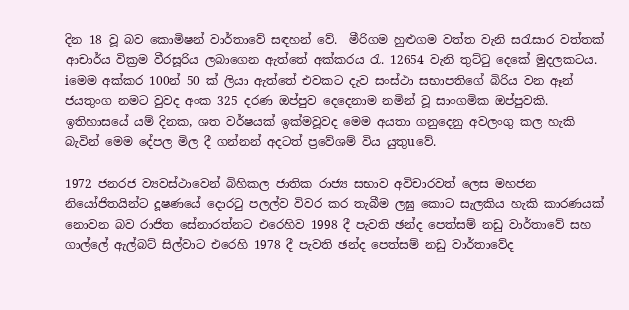දින 18 වූ බව කොමිෂන් වාර්තාවේ සඳහන් වේ.  මීරිගම හුළුගම වත්ත වැනි සරැසාර වත්තක් ආචාර්ය වික්‍රම වීරසූරිය ලබාගෙන ඇත්තේ අක්කරය රැ. 12654 වැනි තුට්ටු දෙකේ මුදලකටය.  iමෙම අක්කර 100න් 50 ක් ලියා ඇත්තේ එවකට දැව සංස්ථා සභාපතිගේ බිරිය වන ඈන් ජයතුංග නමට වුවද අංක 325 දරණ ඔප්පුව දෙදෙනාම නමින් වූ සාංගමික ඔප්පුවකි.  ඉතිහාසයේ යම් දිනක, ශත වර්ෂයක් ඉක්මවූවද මෙම අයතා ගනුදෙනු අවලංගු කල හැකි බැවින් මෙම දේපල මිල දී ගන්නන් අදටත් ප්‍රවේශම් විය යුතුuවේ.

1972 ජනරජ ව්‍යවස්ථාවෙන් බිහිකල ජාතික රාජ්‍ය සභාව අවිචාරවත් ලෙස මහජන නියෝජිතයින්ට දූෂණයේ දොරටු පලල්ව විවර කර තැබීම ලඝු කොට සැලකිය හැකි කාරණයක් නොවන බව රාජිත සේනාරත්නට එරෙහිව 1998 දී පැවති ඡන්ද පෙත්සම් නඩු වාර්තාවේ සහ ගාල්ලේ ඇල්බට් සිල්වාට එරෙහි 1978 දී පැවති ඡන්ද පෙත්සම් නඩු වාර්තාවේද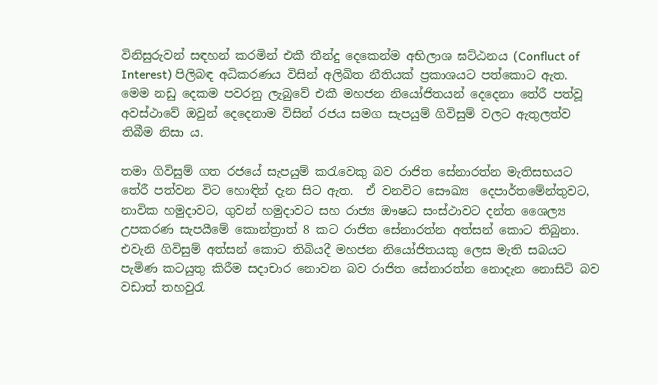විනිසුරුවන් සඳහන් කරමින් එකී තීන්දු දෙකෙන්ම අභිලාශ ඝට්ඨනය (Confluct of Interest) පිලිබඳ අධිකරණය විසින් අලිඛිත නීතියක් ප්‍රකාශයට පත්කොට ඇත.  මෙම නඩු දෙකම පවරනු ලැබුවේ එකී මහජන නියෝජිතයන් දෙදෙනා තේරී පත්වූ අවස්ථාවේ ඔවුන් දෙදෙනාම විසින් රජය සමග සැපයුම් ගිවිසුම් වලට ඇතුලත්ව තිබීම නිසා ය.

තමා ගිවිසුම් ගත රජයේ සැපයුම් කරැවෙකු බව රාජිත සේනාරත්න මැතිසභයට තේරී පත්වන විට හොඳින් දැන සිට ඇත.  ඒ වනවිට සෞඛ්‍ය  දෙපාර්තමේන්තුවට, නාවික හමුදාවට, ගුවන් හමුදාවට සහ රාජ්‍ය ඖෂධ සංස්ථාවට දන්ත ශෛල්‍ය උපකරණ සැපයීමේ කොන්ත්‍රාත් 8 කට රාජිත සේනාරත්න අත්සන් කොට තිබුනා.  එවැනි ගිවිසුම් අත්සන් කොට තිබියදී මහජන නියෝජිතයකු ලෙස මැති සබයට පැමිණ කටයුතු කිරීම සදාචාර නොවන බව රාජිත සේනාරත්න නොදැන නොසිටි බව වඩාත් තහවුරැ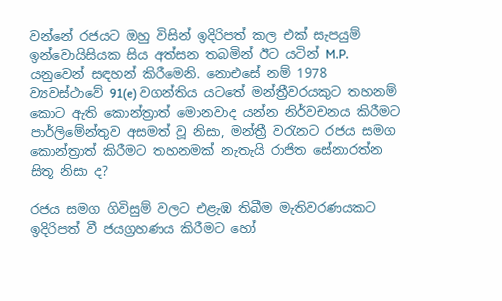වන්නේ රජයට ඔහු විසින් ඉදිරිපත් කල එක් සැපයුම් ඉන්වොයිසියක සිය අත්සන තබමින් ඊට යටින් M.P. යනුවෙන් සඳහන් කිරීමෙනි. නොඑසේ නම් 1978 ව්‍යවස්ථාවේ 91(e) වගන්තිය යටතේ මන්ත්‍රීවරයකුට තහනම් කොට ඇති කොන්ත්‍රාත් මොනවාද යන්න නිර්වචනය කිරීමට පාර්ලිමේන්තුව අසමත් වූ නිසා, මන්ත්‍රී වරැනට රජය සමග කොන්ත්‍රාත් කිරීමට තහනමක් නැතැයි රාජිත සේනාරත්න සිතූ නිසා ද?

රජය සමග ගිවිසුම් වලට එළැඹ තිබීම මැතිවරණයකට ඉදිරිපත් වී ජයග්‍රහණය කිරීමට හෝ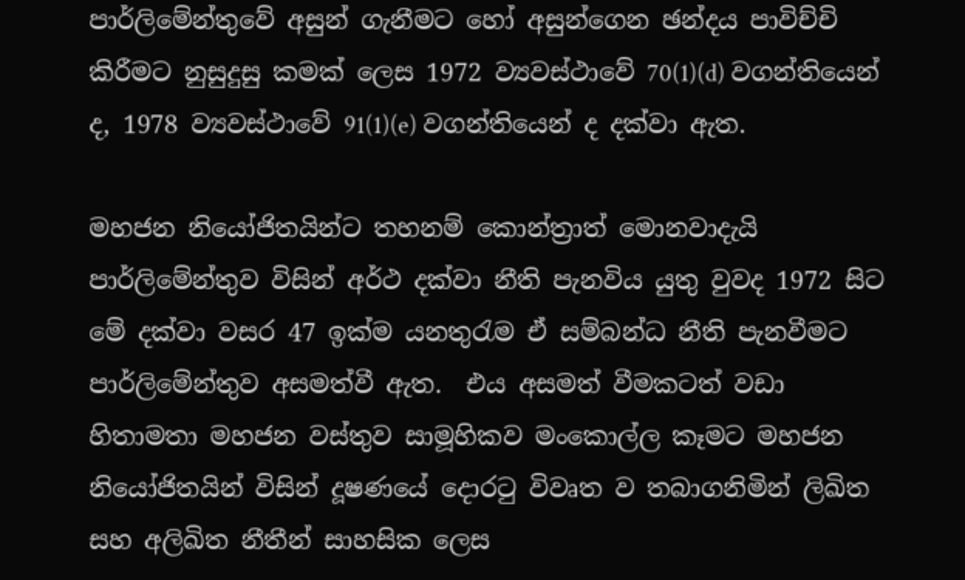පාර්ලිමේන්තුවේ අසුන් ගැනීමට හෝ අසුන්ගෙන ඡන්දය පාවිච්චි කිරීමට නුසුදුසු කමක් ලෙස 1972 ව්‍යවස්ථාවේ 70(1)(d) වගන්තියෙන් ද, 1978 ව්‍යවස්ථාවේ 91(1)(e) වගන්තියෙන් ද දක්වා ඇත.

මහජන නියෝජිතයින්ට තහනම් කොන්ත්‍රාත් මොනවාදැයි පාර්ලිමේන්තුව විසින් අර්ථ දක්වා නීති පැනවිය යුතු වුවද 1972 සිට මේ දක්වා වසර 47 ඉක්ම යනතුරැම ඒ සම්බන්ධ නීති පැනවීමට පාර්ලිමේන්තුව අසමත්වී ඇත.  එය අසමත් වීමකටත් වඩා හිතාමතා මහජන වස්තුව සාමූහිකව මංකොල්ල කෑමට මහජන නියෝජිතයින් විසින් දූෂණයේ දොරටු විවෘත ව තබාගනිමින් ලිඛිත සහ අලිඛිත නීතීන් සාහසික ලෙස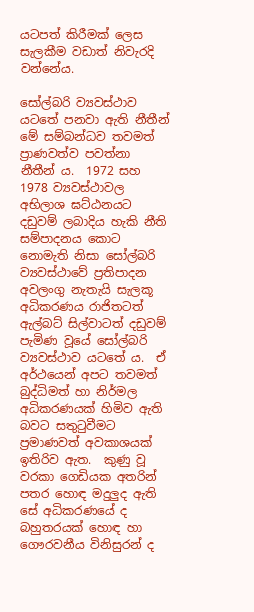යටපත් කිරීමක් ලෙස සැලකීම වඩාත් නිවැරදි වන්නේය.

සෝල්බරි ව්‍යවස්ථාව යටතේ පනවා ඇති නීතීන් මේ සම්බන්ධව තවමත් ප්‍රාණවත්ව පවත්නා නීතීන් ය.  1972 සහ 1978 ව්‍යවස්ථාවල අභිලාශ ඝට්ඨනයට දඩුවම් ලබාදිය හැකි නීති සම්පාදනය කොට නොමැති නිසා සෝල්බරි ව්‍යවස්ථාවේ ප්‍රතිපාදන අවලංගු නැතැයි සැලකූ අධිකරණය රාජිතටත් ඇල්බට් සිල්වාටත් දඩුවම් පැමිණ වූයේ සෝල්බරි ව්‍යවස්ථාව යටතේ ය.  ඒ අර්ථයෙන් අපට තවමත් බුද්ධිමත් හා නිර්මල අධිකරණයක් හිමිව ඇති බවට සතුටුවීමට ප්‍රමාණවත් අවකාශයක් ඉතිරිව ඇත.  කුණු වූ වරකා ගෙඩියක අතරින් පතර හොඳ මදුලුද ඇති සේ අධිකරණයේ ද බහුතරයක් හොඳ හා ගෞරවනීය විනිසුරන් ද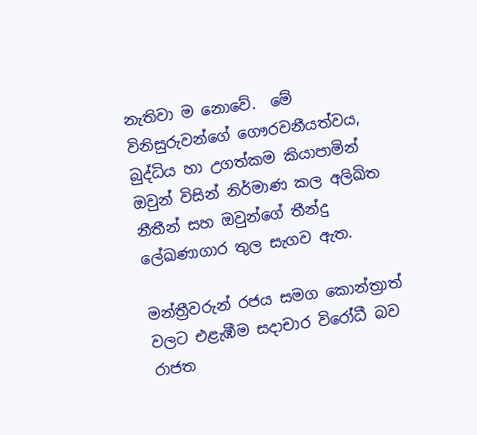නැතිවා ම නොවේ.  මේ විනිසුරුවන්ගේ ගෞරවනීයත්වය, බුද්ධිය හා උගත්කම කියාපාමින් ඔවුන් විසින් නිර්මාණ කල අලිඛිත නීතීන් සහ ඔවුන්ගේ තීන්දු ලේඛණාගාර තුල සැගව ඇත.

මන්ත්‍රීවරුන් රජය සමග කොන්ත්‍රාත් වලට එළැඹීම සදාචාර විරෝධී බව රාජත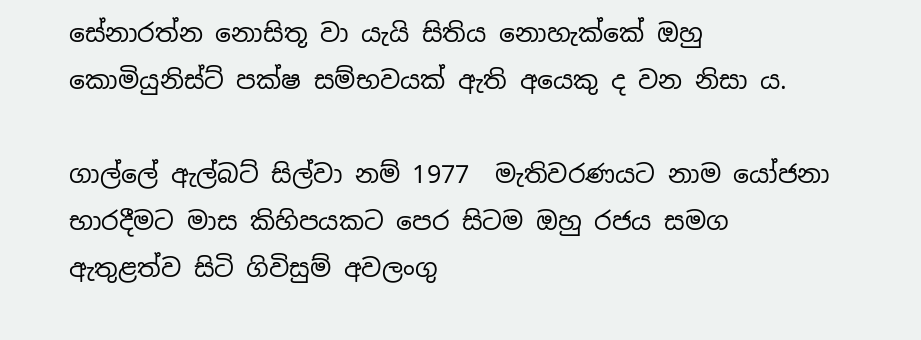සේනාරත්න නොසිතූ වා යැයි සිතිය නොහැක්කේ ඔහු කොමියුනිස්ට් පක්ෂ සම්භවයක් ඇති අයෙකු ද වන නිසා ය.

ගාල්ලේ ඇල්බට් සිල්වා නම් 1977  මැතිවරණයට නාම යෝජනා භාරදීමට මාස කිහිපයකට පෙර සිටම ඔහු රජය සමග ඇතුළත්ව සිටි ගිවිසුම් අවලංගු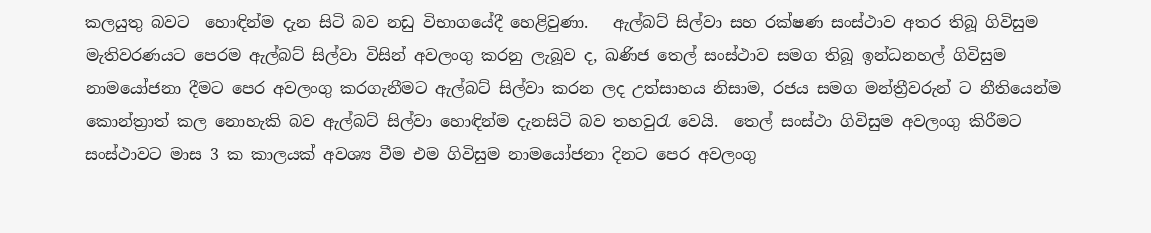කලයුතු බවට  හොඳින්ම දැන සිටි බව නඩු විභාගයේදී හෙළිවුණා.   ඇල්බට් සිල්වා සහ රක්ෂණ සංස්ථාව අතර තිබූ ගිවිසුම මැතිවරණයට පෙරම ඇල්බට් සිල්වා විසින් අවලංගු කරනු ලැබූව ද, ඛණිජ තෙල් සංස්ථාව සමග තිබූ ඉන්ධනහල් ගිවිසුම නාමයෝජනා දීමට පෙර අවලංගු කරගැනීමට ඇල්බට් සිල්වා කරන ලද උත්සාහය නිසාම, රජය සමග මන්ත්‍රීවරුන් ට නීතියෙන්ම කොන්ත්‍රාත් කල නොහැකි බව ඇල්බට් සිල්වා හොඳින්ම දැනසිටි බව තහවුරැ වෙයි.  තෙල් සංස්ථා ගිවිසුම අවලංගු කිරීමට සංස්ථාවට මාස 3 ක කාලයක් අවශ්‍ය වීම එම ගිවිසුම නාමයෝජනා දිනට පෙර අවලංගු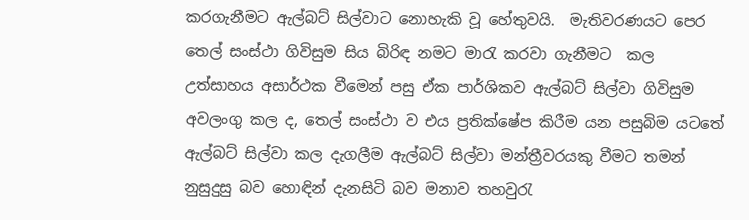කරගැනීමට ඇල්බට් සිල්වාට නොහැකි වූ හේතුවයි.  මැතිවරණයට පෙර තෙල් සංස්ථා ගිවිසුම සිය බිරිඳ නමට මාරැ කරවා ගැනීමට  කල උත්සාහය අසාර්ථක වීමෙන් පසු ඒක පාර්ශිකව ඇල්බට් සිල්වා ගිවිසුම අවලංගු කල ද, තෙල් සංස්ථා ව එය ප්‍රතික්ෂේප කිරීම යන පසුබිම යටතේ ඇල්බට් සිල්වා කල දැගලීම ඇල්බට් සිල්වා මන්ත්‍රීවරයකු වීමට තමන් නුසුදුසු බව හොඳින් දැනසිටි බව මනාව තහවුරැ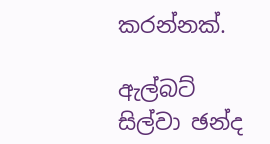කරන්නක්.

ඇල්බට් සිල්වා ඡන්ද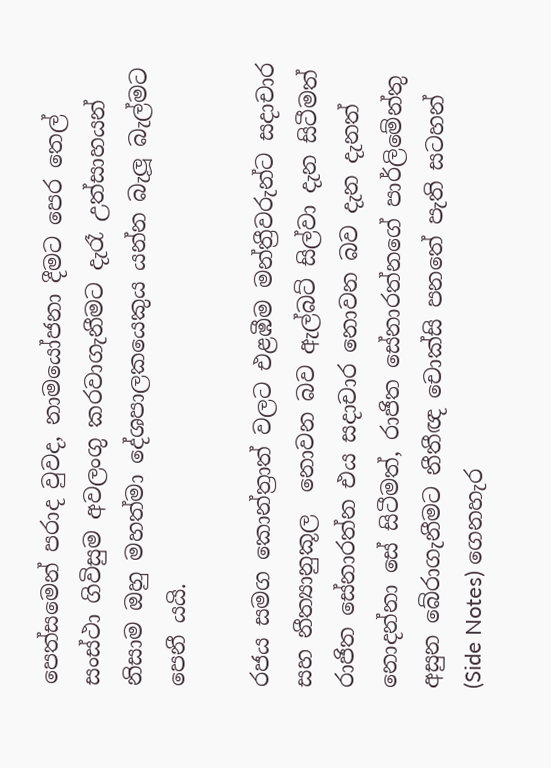පෙත්සමෙන් පරාද වුවද, නාමයෝජනා දීමට පෙර තෙල් සංස්ථා ගිවිසුම අවලංගු කරවාගැනීමට දැරෑ උත්සාහයන් නිසාම ඔහු මහත්මා දේශපාලකයෙකුය යන්න බැලූ බැල්මට පෙනී යයි.

රජය සමග කොන්ත්‍රාත් වලට එළඹීම මන්ත්‍රීවරුන්ට සදාචාර සහ නීත්‍යානුකූල  නොවන බව ඇල්බට් සිල්වා දැන සිටීමත් රාජිත සේනාරත්න එය සදාචාර නොවන බව දැන දැනත් නොදන්නා සේ සිටීමත්, රාජිත සේනාරත්නගේ පාර්ලිමේන්තු අසුන බේරාගැනීමට නීතීඥ චොක්සි පනතේ පැති සටහන් (Side Notes) ගෙනහැර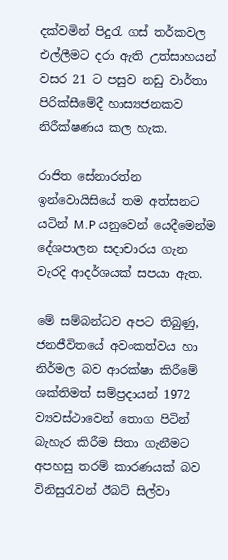දක්වමින් පිදුරැ ගස් තර්කවල එල්ලීමට දරා ඇති උත්සාහයන් වසර 21 ට පසුව නඩු වාර්තා පිරික්සීමේදී හාස්‍යජනකව නිරීක්ෂණය කල හැක.

රාජිත සේනාරත්න ඉන්වොයිසියේ තම අත්සනට යටින් M.P යනුවෙන් යෙදීමෙන්ම දේශපාලන සදාචාරය ගැන වැරදි ආදර්ශයක් සපයා ඇත.

මේ සම්බන්ධව අපට තිබුණු, ජනජීවිතයේ අවංකත්වය හා නිර්මල බව ආරක්ෂා කිරීමේ ශක්තිමත් සම්ප්‍රදායන් 1972 ව්‍යවස්ථාවෙන් තොග පිටින් බැහැර කිරීම සිතා ගැනීමට අපහසු තරම් කාරණයක් බව විනිසුරැවන් ඊබට් සිල්වා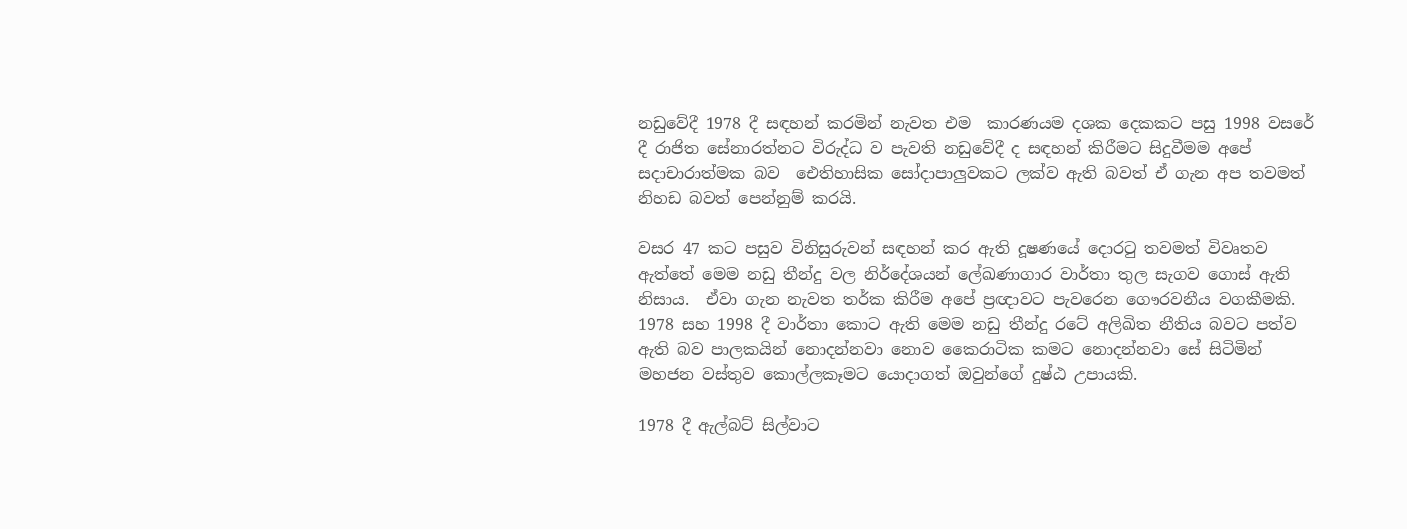නඩුවේදී 1978 දී සඳහන් කරමින් නැවත එම  කාරණයම දශක දෙකකට පසු 1998 වසරේ දී රාජිත සේනාරත්නට විරුද්ධ ව පැවති නඩුවේදී ද සඳහන් කිරීමට සිදුවීමම අපේ සදාචාරාත්මක බව  ඓතිහාසික සෝදාපාලුවකට ලක්ව ඇති බවත් ඒ ගැන අප තවමත් නිහඩ බවත් පෙන්නුම් කරයි.

වසර 47 කට පසුව විනිසුරුවන් සඳහන් කර ඇති දූෂණයේ දොරටු තවමත් විවෘතව ඇත්තේ මෙම නඩු තීන්දු වල නිර්දේශයන් ලේඛණාගාර වාර්තා තුල සැගව ගොස් ඇති නිසාය.  ඒවා ගැන නැවත තර්ක කිරීම අපේ ප්‍රඥාවට පැවරෙන ගෞරවනීය වගකීමකි.  1978 සහ 1998 දී වාර්තා කොට ඇති මෙම නඩු තීන්දු රටේ අලිඛිත නීතිය බවට පත්ව ඇති බව පාලකයින් නොදන්නවා නොව කෛරාටික කමට නොදන්නවා සේ සිටිමින් මහජන වස්තුව කොල්ලකෑමට යොදාගත් ඔවුන්ගේ දුෂ්ඨ උපායකි.

1978 දී ඇල්බට් සිල්වාට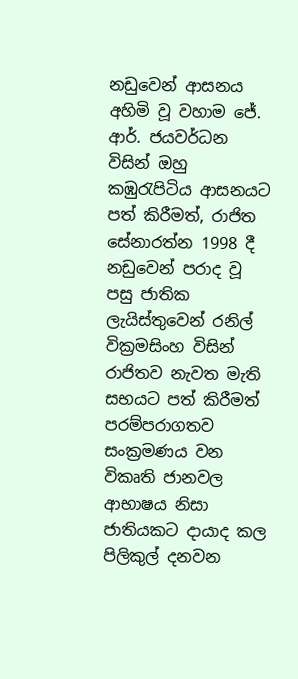නඩුවෙන් ආසනය අහිමි වූ වහාම ජේ. ආර්. ජයවර්ධන විසින් ඔහු කඹුරැපිටිය ආසනයට පත් කිරීමත්, රාජිත සේනාරත්න 1998 දී නඩුවෙන් පරාද වූ පසු ජාතික ලැයිස්තුවෙන් රනිල් වික්‍රමසිංහ විසින් රාජිතව නැවත මැති සභයට පත් කිරීමත් පරම්පරාගතව සංක්‍රමණය වන විකෘති ජානවල ආභාෂය නිසා ජාතියකට දායාද කල පිලිකුල් දනවන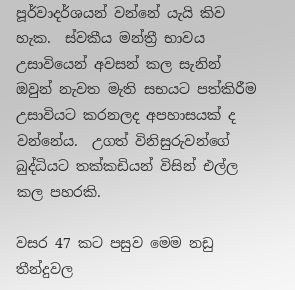පූර්වාදර්ශයන් වන්නේ යැයි කිව හැක.  ස්වකීය මන්ත්‍රී භාවය උසාවියෙන් අවසන් කල සැනින් ඔවුන් නැවත මැති සභයට පත්කිරීම උසාවියට කරනලද අපහාසයක් ද වන්නේය.  උගත් විනිසුරුවන්ගේ බුද්ධියට තක්කඩියන් විසින් එල්ල කල පහරකි.

වසර 47 කට පසුව මෙම නඩු තීන්දුවල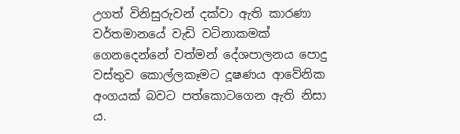උගත් විනිසුරුවන් දක්වා ඇති කාරණා වර්තමානයේ වැඩි වටිනාකමක් ගෙනදෙන්නේ වත්මන් දේශපාලනය පොදු වස්තුව කොල්ලකෑමට දූෂණය ආවේනික අංගයක් බවට පත්කොටගෙන ඇති නිසා ය.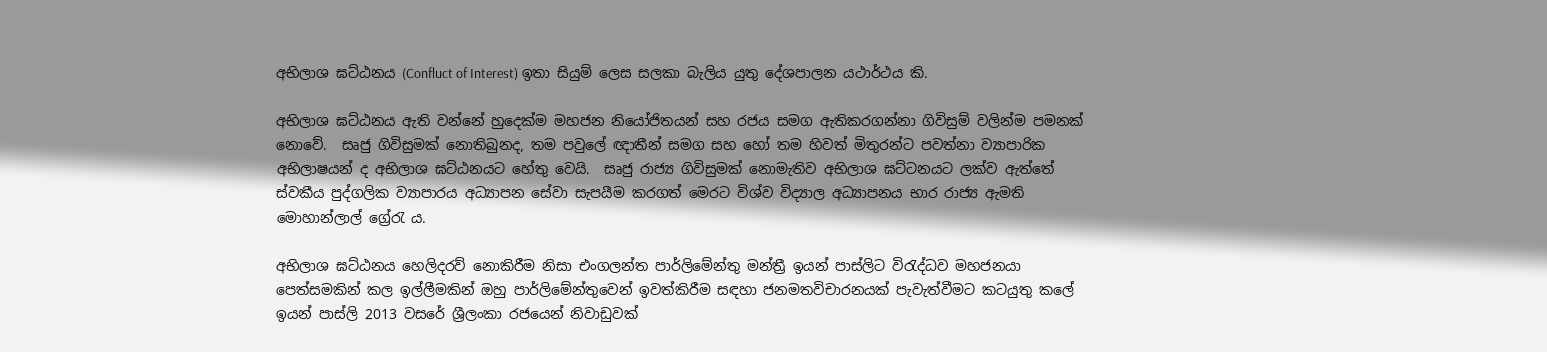අභිලාශ ඝට්ඨනය (Confluct of Interest) ඉතා සියුම් ලෙස සලකා බැලිය යුතු දේශපාලන යථාර්ථය කි.

අභිලාශ ඝට්ඨනය ඇති වන්නේ හුදෙක්ම මහජන නියෝජිතයන් සහ රජය සමග ඇතිකරගන්නා ගිවිසුම් වලින්ම පමනක් නොවේ.  සෘජු ගිවිසුමක් නොතිබුනද, තම පවුලේ ඥාතීන් සමග සහ හෝ තම හිවත් මිතුරන්ට පවත්නා ව්‍යාපාරික අභිලාෂයන් ද අභිලාශ ඝට්ඨනයට හේතු වෙයි.  සෘජු රාජ්‍ය ගිවිසුමක් නොමැතිව අභිලාශ ඝට්ටනයට ලක්ව ඇත්තේ ස්වකීය පුද්ගලික ව්‍යාපාරය අධ්‍යාපන සේවා සැපයීම කරගත් මෙරට විශ්ව විද්‍යාල අධ්‍යාපනය භාර රාජ්‍ය ඇමති මොහාන්ලාල් ග්‍රේරැ ය.

අභිලාශ ඝට්ඨනය හෙලිදරව් නොකිරීම නිසා එංගලන්ත පාර්ලිමේන්තු මන්ත්‍රී ඉයන් පාස්ලිට විරැද්ධව මහජනයා පෙත්සමකින් කල ඉල්ලීමකින් ඔහු පාර්ලිමේන්තුවෙන් ඉවත්කිරීම සඳහා ජනමතවිචාරනයක් පැවැත්වීමට කටයුතු කලේ ඉයන් පාස්ලි 2013 වසරේ ශ්‍රීලංකා රජයෙන් නිවාඩුවක්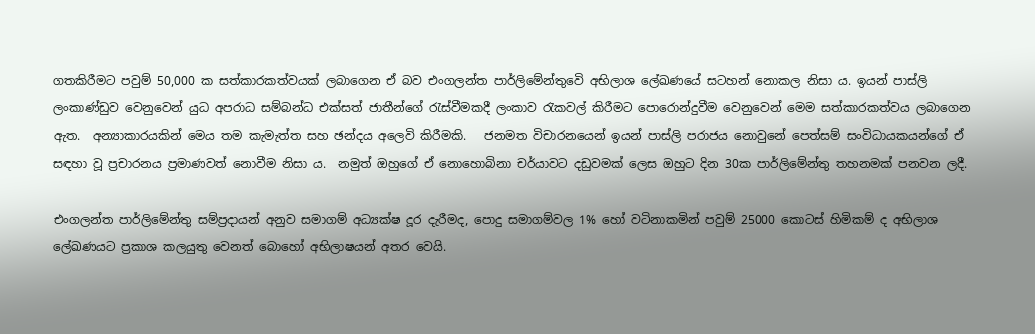ගතකිරීමට පවුම් 50,000 ක සත්කාරකත්වයක් ලබාගෙන ඒ බව එංගලන්ත පාර්ලිමේන්තුවෙි අභිලාශ ලේඛණයේ සටහන් නොකල නිසා ය. ඉයන් පාස්ලි ලංකාණ්ඩුව වෙනුවෙන් යුධ අපරාධ සම්බන්ධ එක්සත් ජාතීන්ගේ රැස්වීමකදී ලංකාව රැකවල් කිරීමට පොරොන්දුවීම වෙනුවෙන් මෙම සත්කාරකත්වය ලබාගෙන ඇත.  අන්‍යාකාරයකින් මෙය තම කැමැත්ත සහ ඡන්දය අලෙවි කිරීමකි.   ජනමත විචාරනයෙන් ඉයන් පාස්ලි පරාජය නොවුනේ පෙත්සම් සංවිධායකයන්ගේ ඒ සඳහා වූ ප්‍රචාරනය ප්‍රමාණවත් නොවීම නිසා ය.  නමුත් ඔහුගේ ඒ නොහොබිනා චර්යාවට දඩුවමක් ලෙස ඔහුට දින 30ක පාර්ලිමේන්තු තහනමක් පනවන ලදී.

එංගලන්ත පාර්ලිමේන්තු සම්ප්‍රදායන් අනුව සමාගම් අධ්‍යක්ෂ දූර දැරීමද, පොදු සමාගම්වල 1% හෝ වටිනාකමින් පවුම් 25000 කොටස් හිමිකම් ද අභිලාශ ලේඛණයට ප්‍රකාශ කලයුතු වෙනත් බොහෝ අභිලාෂයන් අතර වෙයි.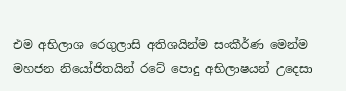එම අභිලාශ රෙගුලාසි අතිශයින්ම සංකීර්ණ මෙන්ම මහජන නියෝජිතයින් රටේ පොදු අභිලාෂයන් උදෙසා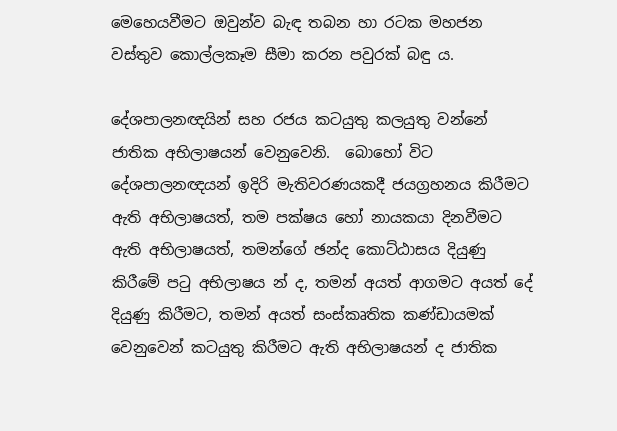මෙහෙයවීමට ඔවුන්ව බැඳ තබන හා රටක මහජන වස්තුව කොල්ලකෑම සීමා කරන පවුරක් බඳු ය.

දේශපාලනඥයින් සහ රජය කටයුතු කලයුතු වන්නේ ජාතික අභිලාෂයන් වෙනුවෙනි.  බොහෝ විට දේශපාලනඥයන් ඉදිරි මැතිවරණයකදී ජයග්‍රහනය කිරීමට ඇති අභිලාෂයත්, තම පක්ෂය හෝ නායකයා දිනවීමට ඇති අභිලාෂයත්, තමන්ගේ ඡන්ද කොට්ඨාසය දියුණු කිරීමේ පටු අභිලාෂය න් ද, තමන් අයත් ආගමට අයත් දේ දියුණු කිරීමට, තමන් අයත් සංස්කෘතික කණ්ඩායමක් වෙනුවෙන් කටයුතු කිරීමට ඇති අභිලාෂයන් ද ජාතික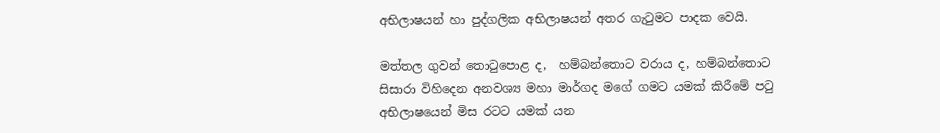අභිලාෂයන් හා පුද්ගලික අභිලාෂයන් අතර ගැටුමට පාදක වෙයි.

මත්තල ගුවන් තොටුපොළ ද,  හම්බන්තොට වරාය ද, හම්බන්තොට සිසාරා විහිදෙන අනවශ්‍ය මහා මාර්ගද මගේ ගමට යමක් කිරීමේ පටු අභිලාෂයෙන් මිස රටට යමක් යන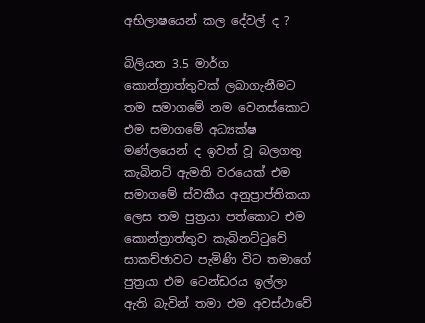අභිලාෂයෙන් කල දේවල් ද ?

බිලියන 3.5 මාර්ග කොන්ත්‍රාත්තුවක් ලබාගැනීමට තම සමාගමේ නම වෙනස්කොට එම සමාගමේ අධ්‍යක්ෂ මණ්ලයෙන් ද ඉවත් වූ බලගතු කැබිනට් ඇමති වරයෙක් එම සමාගමේ ස්වකීය අනුප්‍රාප්තිකයා ලෙස තම පුත්‍රයා පත්කොට එම කොන්ත්‍රාත්තුව කැබිනට්ටුවේ සාකච්ඡාවට පැමිණි විට තමාගේ පුත්‍රයා එම ටෙන්ඩරය ඉල්ලා ඇති බැවින් තමා එම අවස්ථාවේ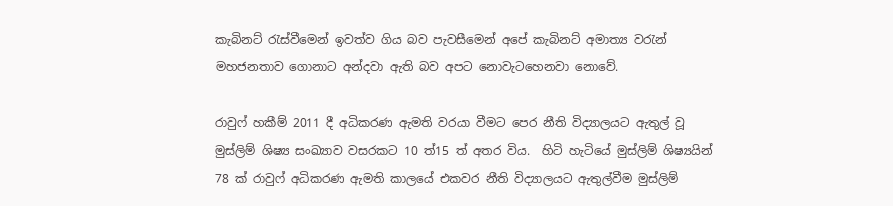කැබිනට් රැස්වීමෙන් ඉවත්ව ගිය බව පැවසීමෙන් අපේ කැබිනට් අමාත්‍ය වරැන් මහජනතාව ගොනාට අන්දවා ඇති බව අපට නොවැටහෙනවා නොවේ.

රාවුෆ් හකීම් 2011 දී අධිකරණ ඇමති වරයා වීමට පෙර නීති විද්‍යාලයට ඇතුල් වූ මුස්ලිම් ශිෂ්‍ය සංඛ්‍යාව වසරකට 10 ත්15 ත් අතර විය.  හිටි හැටියේ මුස්ලිම් ශිෂ්‍යයින් 78 ක් රාවුෆ් අධිකරණ ඇමති කාලයේ එකවර නීති විද්‍යාලයට ඇතුල්වීම මුස්ලිම්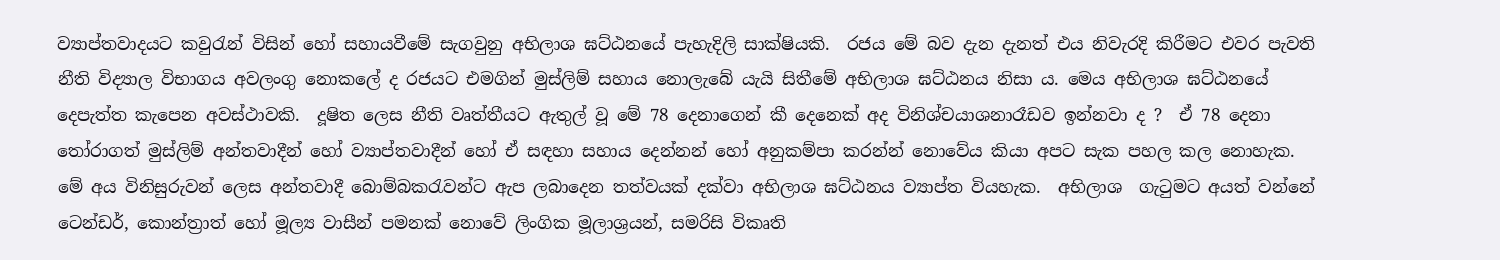ව්‍යාප්තවාදයට කවුරැන් විසින් හෝ සහායවීමේ සැගවුනු අභිලාශ ඝට්ඨනයේ පැහැදිලි සාක්ෂියකි.  රජය මේ බව දැන දැනත් එය නිවැරදි කිරීමට එවර පැවති නීති විද්‍යාල විභාගය අවලංගු නොකලේ ද රජයට එමගින් මුස්ලිම් සහාය නොලැබේ යැයි සිතීමේ අභිලාශ ඝට්ඨනය නිසා ය. මෙය අභිලාශ ඝට්ඨනයේ දෙපැත්ත කැපෙන අවස්ථාවකි.  දූෂිත ලෙස නීති වෘත්තීයට ඇතුල් වූ මේ 78 දෙනාගෙන් කී දෙනෙක් අද විනිශ්චයාශනාරෑඩව ඉන්නවා ද ?  ඒ 78 දෙනා තෝරාගත් මුස්ලිම් අන්තවාදීන් හෝ ව්‍යාප්තවාදීන් හෝ ඒ සඳහා සහාය දෙන්නන් හෝ අනුකම්පා කරන්න් නොවේය කියා අපට සැක පහල කල නොහැක.  මේ අය විනිසුරුවන් ලෙස අන්තවාදී බොම්බකරැවන්ට ඇප ලබාදෙන තත්වයක් දක්වා අභිලාශ ඝට්ඨනය ව්‍යාප්ත වියහැක.  අභිලාශ  ගැටුමට අයත් වන්නේ ටෙන්ඩර්, කොන්ත්‍රාත් හෝ මූල්‍ය වාසීන් පමනක් නොවේ ලිංගික මූලාශ්‍රයන්, සමරිසි විකෘති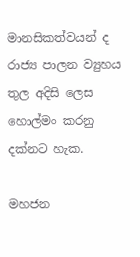මානසිකත්වයන් ද රාජ්‍ය පාලන ව්‍යුහය තුල අදිසි ලෙස හොල්මං කරනු දක්නට හැක.

මහජන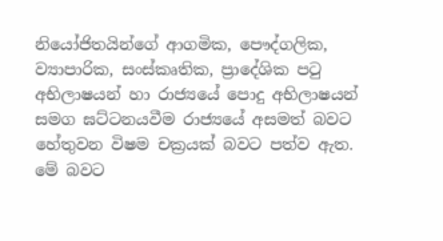නියෝජිතයින්ගේ ආගමික, පෞද්ගලික, ව්‍යාපාරික, සංස්කෘතික, ප්‍රාදේශික පටු අභිලාෂයන් හා රාජ්‍යයේ පොදු අභිලාෂයන් සමග ඝට්ටනයවීම රාජ්‍යයේ අසමත් බවට හේතුවන විෂම චක්‍රයක් බවට පත්ව ඇත.  මේ බවට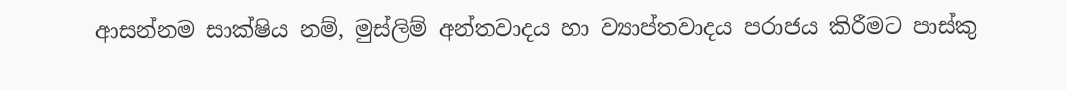ආසන්නම සාක්ෂිය නම්, මුස්ලිම් අන්තවාදය හා ව්‍යාප්තවාදය පරාජය කිරීමට පාස්කු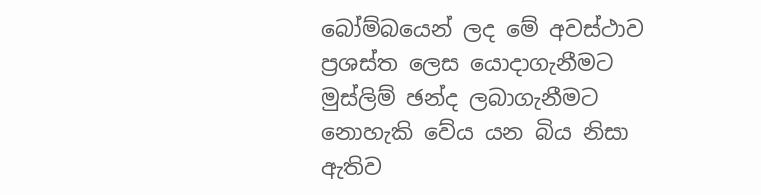බෝම්බයෙන් ලද මේ අවස්ථාව ප්‍රශස්ත ලෙස යොදාගැනීමට මුස්ලිම් ඡන්ද ලබාගැනීමට නොහැකි වේය යන බිය නිසා ඇතිව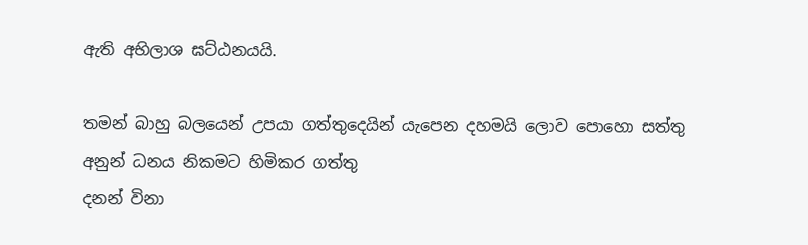ඇති අභිලාශ ඝට්ඨනයයි.

තමන් බාහු බලයෙන් උපයා ගත්තුදෙයින් යැපෙන දහමයි ලොව පොහො සත්තු
අනුන් ධනය නිකමට හිමිකර ගත්තු
දනන් විනා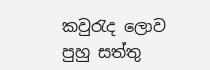කවුරැද ලොව පුහු සත්තු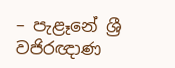– පැළෑනේ ශ්‍රී වජිරඥාණ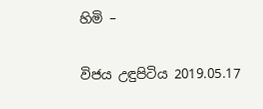හිමි –

විජය උඳුපිටිය 2019.05.17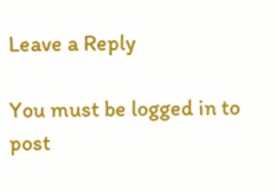Leave a Reply

You must be logged in to post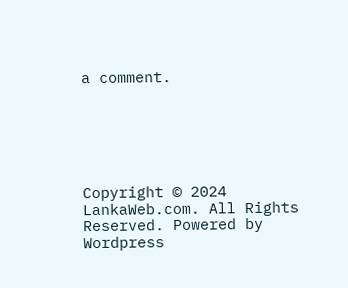a comment.






Copyright © 2024 LankaWeb.com. All Rights Reserved. Powered by Wordpress